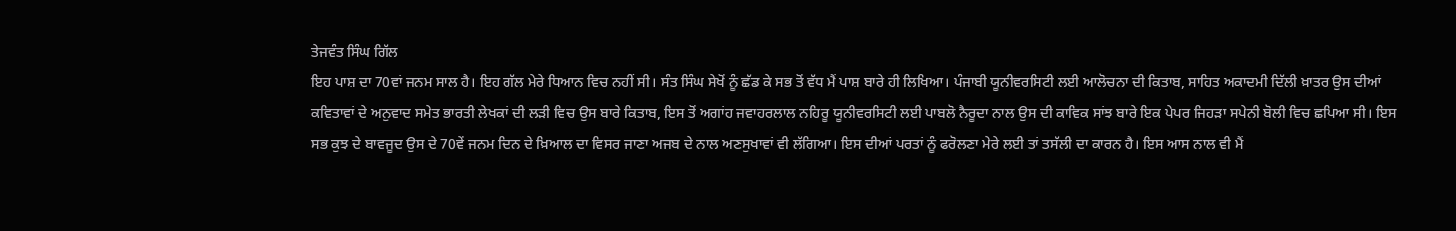ਤੇਜਵੰਤ ਸਿੰਘ ਗਿੱਲ
ਇਹ ਪਾਸ਼ ਦਾ 70ਵਾਂ ਜਨਮ ਸਾਲ ਹੈ। ਇਹ ਗੱਲ ਮੇਰੇ ਧਿਆਨ ਵਿਚ ਨਹੀਂ ਸੀ। ਸੰਤ ਸਿੰਘ ਸੇਖੋਂ ਨੂੰ ਛੱਡ ਕੇ ਸਭ ਤੋਂ ਵੱਧ ਮੈਂ ਪਾਸ਼ ਬਾਰੇ ਹੀ ਲਿਖਿਆ। ਪੰਜਾਬੀ ਯੂਨੀਵਰਸਿਟੀ ਲਈ ਆਲੋਚਨਾ ਦੀ ਕਿਤਾਬ, ਸਾਹਿਤ ਅਕਾਦਮੀ ਦਿੱਲੀ ਖ਼ਾਤਰ ਉਸ ਦੀਆਂ ਕਵਿਤਾਵਾਂ ਦੇ ਅਨੁਵਾਦ ਸਮੇਤ ਭਾਰਤੀ ਲੇਖਕਾਂ ਦੀ ਲੜੀ ਵਿਚ ਉਸ ਬਾਰੇ ਕਿਤਾਬ, ਇਸ ਤੋਂ ਅਗਾਂਹ ਜਵਾਹਰਲਾਲ ਨਹਿਰੂ ਯੂਨੀਵਰਸਿਟੀ ਲਈ ਪਾਬਲੋ ਨੈਰੂਦਾ ਨਾਲ ਉਸ ਦੀ ਕਾਵਿਕ ਸਾਂਝ ਬਾਰੇ ਇਕ ਪੇਪਰ ਜਿਹੜਾ ਸਪੇਨੀ ਬੋਲੀ ਵਿਚ ਛਪਿਆ ਸੀ। ਇਸ ਸਭ ਕੁਝ ਦੇ ਬਾਵਜੂਦ ਉਸ ਦੇ 70ਵੇਂ ਜਨਮ ਦਿਨ ਦੇ ਖ਼ਿਆਲ ਦਾ ਵਿਸਰ ਜਾਣਾ ਅਜਬ ਦੇ ਨਾਲ ਅਣਸੁਖਾਵਾਂ ਵੀ ਲੱਗਿਆ। ਇਸ ਦੀਆਂ ਪਰਤਾਂ ਨੂੰ ਫਰੋਲਣਾ ਮੇਰੇ ਲਈ ਤਾਂ ਤਸੱਲੀ ਦਾ ਕਾਰਨ ਹੈ। ਇਸ ਆਸ ਨਾਲ ਵੀ ਮੈਂ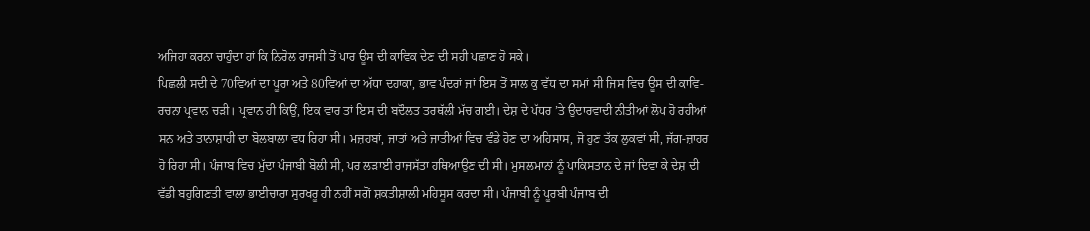ਅਜਿਹਾ ਕਰਨਾ ਚਾਹੁੰਦਾ ਹਾਂ ਕਿ ਨਿਰੋਲ ਰਾਜਸੀ ਤੋਂ ਪਾਰ ਊਸ ਦੀ ਕਾਵਿਕ ਦੇਣ ਦੀ ਸਹੀ ਪਛਾਣ ਹੋ ਸਕੇ।
ਪਿਛਲੀ ਸਦੀ ਦੇ 70ਵਿਆਂ ਦਾ ਪੂਰਾ ਅਤੇ 80ਵਿਆਂ ਦਾ ਅੱਧਾ ਦਹਾਕਾ, ਭਾਵ ਪੰਦਰਾਂ ਜਾਂ ਇਸ ਤੋਂ ਸਾਲ ਕੁ ਵੱਧ ਦਾ ਸਮਾਂ ਸੀ ਜਿਸ ਵਿਚ ਊਸ ਦੀ ਕਾਵਿ-ਰਚਨਾ ਪ੍ਰਵਾਨ ਚੜੀ। ਪ੍ਰਵਾਨ ਹੀ ਕਿਉਂ, ਇਕ ਵਾਰ ਤਾਂ ਇਸ ਦੀ ਬਦੌਲਤ ਤਰਥੱਲੀ ਮੱਚ ਗਈ। ਦੇਸ਼ ਦੇ ਪੱਧਰ ’ਤੇ ਉਦਾਰਵਾਦੀ ਨੀਤੀਆਂ ਲੋਪ ਹੋ ਰਹੀਆਂ ਸਨ ਅਤੇ ਤਾਨਾਸ਼ਾਹੀ ਦਾ ਬੋਲਬਾਲਾ ਵਧ ਰਿਹਾ ਸੀ। ਮਜ਼ਹਬਾਂ, ਜਾਤਾਂ ਅਤੇ ਜਾਤੀਆਂ ਵਿਚ ਵੰਡੇ ਹੋਣ ਦਾ ਅਹਿਸਾਸ, ਜੋ ਹੁਣ ਤੱਕ ਲੁਕਵਾਂ ਸੀ, ਜੱਗ-ਜ਼ਾਹਰ ਹੋ ਰਿਹਾ ਸੀ। ਪੰਜਾਬ ਵਿਚ ਮੁੱਦਾ ਪੰਜਾਬੀ ਬੋਲੀ ਸੀ, ਪਰ ਲੜਾਈ ਰਾਜਸੱਤਾ ਹਥਿਆਉਣ ਦੀ ਸੀ। ਮੁਸਲਮਾਨਾਂ ਨੂੰ ਪਾਕਿਸਤਾਨ ਦੇ ਜਾਂ ਦਿਵਾ ਕੇ ਦੇਸ਼ ਦੀ ਵੱਡੀ ਬਹੁਗਿਣਤੀ ਵਾਲਾ ਭਾਈਚਾਰਾ ਸੁਰਖਰੂ ਹੀ ਨਹੀਂ ਸਗੋਂ ਸ਼ਕਤੀਸ਼ਾਲੀ ਮਹਿਸੂਸ ਕਰਦਾ ਸੀ। ਪੰਜਾਬੀ ਨੂੰ ਪੂਰਬੀ ਪੰਜਾਬ ਦੀ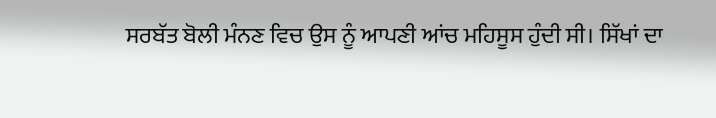ਸਰਬੱਤ ਬੋਲੀ ਮੰਨਣ ਵਿਚ ਉਸ ਨੂੰ ਆਪਣੀ ਆਂਚ ਮਹਿਸੂਸ ਹੁੰਦੀ ਸੀ। ਸਿੱਖਾਂ ਦਾ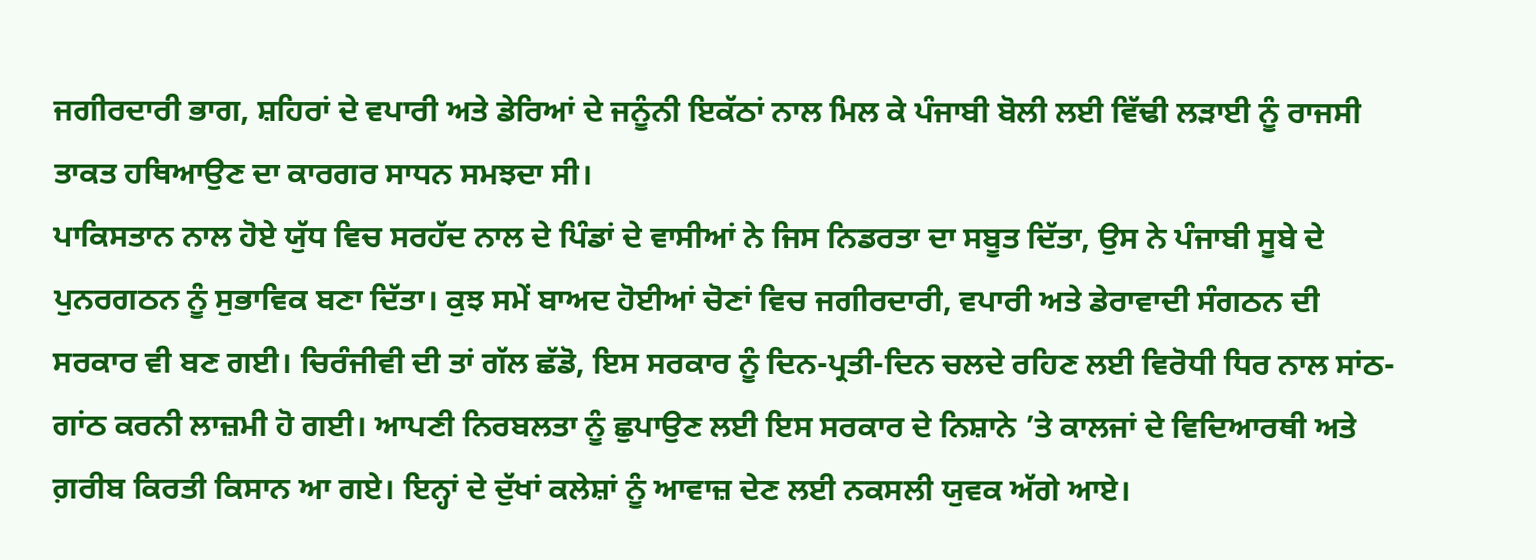ਜਗੀਰਦਾਰੀ ਭਾਗ, ਸ਼ਹਿਰਾਂ ਦੇ ਵਪਾਰੀ ਅਤੇ ਡੇਰਿਆਂ ਦੇ ਜਨੂੰਨੀ ਇਕੱਠਾਂ ਨਾਲ ਮਿਲ ਕੇ ਪੰਜਾਬੀ ਬੋਲੀ ਲਈ ਵਿੱਢੀ ਲੜਾਈ ਨੂੰ ਰਾਜਸੀ ਤਾਕਤ ਹਥਿਆਉਣ ਦਾ ਕਾਰਗਰ ਸਾਧਨ ਸਮਝਦਾ ਸੀ।
ਪਾਕਿਸਤਾਨ ਨਾਲ ਹੋਏ ਯੁੱਧ ਵਿਚ ਸਰਹੱਦ ਨਾਲ ਦੇ ਪਿੰਡਾਂ ਦੇ ਵਾਸੀਆਂ ਨੇ ਜਿਸ ਨਿਡਰਤਾ ਦਾ ਸਬੂਤ ਦਿੱਤਾ, ਉਸ ਨੇ ਪੰਜਾਬੀ ਸੂਬੇ ਦੇ ਪੁਨਰਗਠਨ ਨੂੰ ਸੁਭਾਵਿਕ ਬਣਾ ਦਿੱਤਾ। ਕੁਝ ਸਮੇਂ ਬਾਅਦ ਹੋਈਆਂ ਚੋਣਾਂ ਵਿਚ ਜਗੀਰਦਾਰੀ, ਵਪਾਰੀ ਅਤੇ ਡੇਰਾਵਾਦੀ ਸੰਗਠਨ ਦੀ ਸਰਕਾਰ ਵੀ ਬਣ ਗਈ। ਚਿਰੰਜੀਵੀ ਦੀ ਤਾਂ ਗੱਲ ਛੱਡੋ, ਇਸ ਸਰਕਾਰ ਨੂੰ ਦਿਨ-ਪ੍ਰਤੀ-ਦਿਨ ਚਲਦੇ ਰਹਿਣ ਲਈ ਵਿਰੋਧੀ ਧਿਰ ਨਾਲ ਸਾਂਠ-ਗਾਂਠ ਕਰਨੀ ਲਾਜ਼ਮੀ ਹੋ ਗਈ। ਆਪਣੀ ਨਿਰਬਲਤਾ ਨੂੰ ਛੁਪਾਉਣ ਲਈ ਇਸ ਸਰਕਾਰ ਦੇ ਨਿਸ਼ਾਨੇ ’ਤੇ ਕਾਲਜਾਂ ਦੇ ਵਿਦਿਆਰਥੀ ਅਤੇ ਗ਼ਰੀਬ ਕਿਰਤੀ ਕਿਸਾਨ ਆ ਗਏ। ਇਨ੍ਹਾਂ ਦੇ ਦੁੱਖਾਂ ਕਲੇਸ਼ਾਂ ਨੂੰ ਆਵਾਜ਼ ਦੇਣ ਲਈ ਨਕਸਲੀ ਯੁਵਕ ਅੱਗੇ ਆਏ।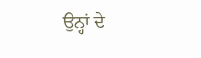ਉਨ੍ਹਾਂ ਦੇ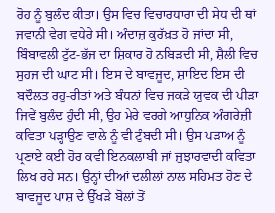ਰੋਹ ਨੂੰ ਬੁਲੰਦ ਕੀਤਾ। ਉਸ ਵਿਚ ਵਿਚਾਰਧਾਰਾ ਦੀ ਸੇਧ ਦੀ ਥਾਂ ਜਵਾਨੀ ਵੇਗ ਵਧੇਰੇ ਸੀ। ਅੰਦਾਜ਼ ਕੁਰੱਖ਼ਤ ਹੋ ਜਾਂਦਾ ਸੀ, ਬਿੰਬਾਵਲੀ ਟੁੱਟ-ਭੱਜ ਦਾ ਸ਼ਿਕਾਰ ਹੋ ਨਬਿੜਦੀ ਸੀ, ਸ਼ੈਲੀ ਵਿਚ ਸੁਹਜ ਦੀ ਘਾਟ ਸੀ। ਇਸ ਦੇ ਬਾਵਜੂਦ, ਸ਼ਾਇਦ ਇਸ ਦੀ ਬਦੌਲਤ ਰਹੁ-ਰੀਤਾਂ ਅਤੇ ਬੰਧਨਾਂ ਵਿਚ ਜਕੜੇ ਯੁਵਕ ਦੀ ਪੀੜਾ ਜਿਵੇਂ ਬੁਲੰਦ ਹੁੰਦੀ ਸੀ, ਉਹ ਮੇਰੇ ਵਰਗੇ ਆਧੁਨਿਕ ਅੰਗਰੇਜ਼ੀ ਕਵਿਤਾ ਪੜ੍ਹਾਉਣ ਵਾਲੇ ਨੂੰ ਵੀ ਟੁੰਬਦੀ ਸੀ। ਉਸ ਪੜਾਅ ਨੂੰ ਪ੍ਰਣਾਏ ਕਈ ਹੋਰ ਕਵੀ ਇਨਕਲਾਬੀ ਜਾਂ ਜੁਝਾਰਵਾਦੀ ਕਵਿਤਾ ਲਿਖ ਰਹੇ ਸਨ। ਉਨ੍ਹਾਂ ਦੀਆਂ ਦਲੀਲਾਂ ਨਾਲ ਸਹਿਮਤ ਹੋਣ ਦੇ ਬਾਵਜੂਦ ਪਾਸ਼ ਦੇ ਉੱਖੜੇ ਬੋਲਾਂ ਤੋਂ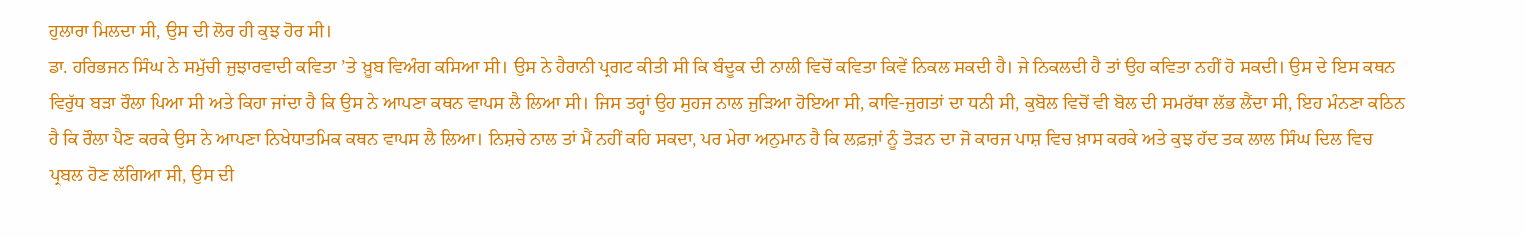ਹੁਲਾਰਾ ਮਿਲਦਾ ਸੀ, ਉਸ ਦੀ ਲੋਰ ਹੀ ਕੁਝ ਹੋਰ ਸੀ।
ਡਾ. ਹਰਿਭਜਨ ਸਿੰਘ ਨੇ ਸਮੁੱਚੀ ਜੁਝਾਰਵਾਦੀ ਕਵਿਤਾ ’ਤੇ ਖ਼ੂਬ ਵਿਅੰਗ ਕਸਿਆ ਸੀ। ਉਸ ਨੇ ਹੈਰਾਨੀ ਪ੍ਰਗਟ ਕੀਤੀ ਸੀ ਕਿ ਬੰਦੂਕ ਦੀ ਨਾਲੀ ਵਿਚੋਂ ਕਵਿਤਾ ਕਿਵੇਂ ਨਿਕਲ ਸਕਦੀ ਹੈ। ਜੇ ਨਿਕਲਦੀ ਹੈ ਤਾਂ ਉਹ ਕਵਿਤਾ ਨਹੀਂ ਹੋ ਸਕਦੀ। ਉਸ ਦੇ ਇਸ ਕਥਨ ਵਿਰੁੱਧ ਬੜਾ ਰੌਲਾ ਪਿਆ ਸੀ ਅਤੇ ਕਿਹਾ ਜਾਂਦਾ ਹੈ ਕਿ ਉਸ ਨੇ ਆਪਣਾ ਕਥਨ ਵਾਪਸ ਲੈ ਲਿਆ ਸੀ। ਜਿਸ ਤਰ੍ਹਾਂ ਉਹ ਸੁਹਜ ਨਾਲ ਜੁੜਿਆ ਹੋਇਆ ਸੀ, ਕਾਵਿ-ਜੁਗਤਾਂ ਦਾ ਧਨੀ ਸੀ, ਕੁਬੋਲ ਵਿਚੋਂ ਵੀ ਬੋਲ ਦੀ ਸਮਰੱਥਾ ਲੱਭ ਲੈਂਦਾ ਸੀ, ਇਹ ਮੰਨਣਾ ਕਠਿਨ ਹੈ ਕਿ ਰੌਲਾ ਪੈਣ ਕਰਕੇ ਉਸ ਨੇ ਆਪਣਾ ਨਿਖੇਧਾਤਮਿਕ ਕਥਨ ਵਾਪਸ ਲੈ ਲਿਆ। ਨਿਸ਼ਚੇ ਨਾਲ ਤਾਂ ਮੈਂ ਨਹੀਂ ਕਹਿ ਸਕਦਾ, ਪਰ ਮੇਰਾ ਅਨੁਮਾਨ ਹੈ ਕਿ ਲਫ਼ਜ਼ਾਂ ਨੂੰ ਤੋੜਨ ਦਾ ਜੋ ਕਾਰਜ ਪਾਸ਼ ਵਿਚ ਖ਼ਾਸ ਕਰਕੇ ਅਤੇ ਕੁਝ ਹੱਦ ਤਕ ਲਾਲ ਸਿੰਘ ਦਿਲ ਵਿਚ ਪ੍ਰਬਲ ਹੋਣ ਲੱਗਿਆ ਸੀ, ਉਸ ਦੀ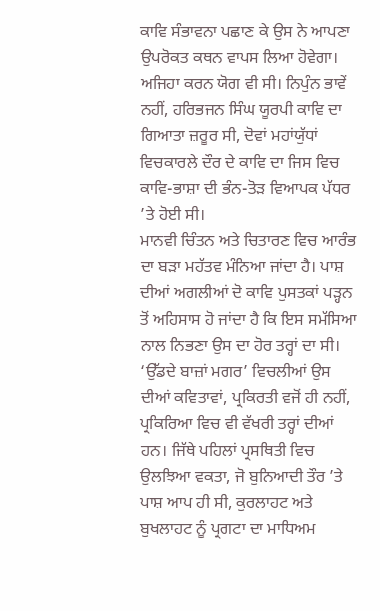ਕਾਵਿ ਸੰਭਾਵਨਾ ਪਛਾਣ ਕੇ ਉਸ ਨੇ ਆਪਣਾ ਉਪਰੋਕਤ ਕਥਨ ਵਾਪਸ ਲਿਆ ਹੋਵੇਗਾ। ਅਜਿਹਾ ਕਰਨ ਯੋਗ ਵੀ ਸੀ। ਨਿਪੁੰਨ ਭਾਵੇਂ ਨਹੀਂ, ਹਰਿਭਜਨ ਸਿੰਘ ਯੂਰਪੀ ਕਾਵਿ ਦਾ ਗਿਆਤਾ ਜ਼ਰੂਰ ਸੀ, ਦੋਵਾਂ ਮਹਾਂਯੁੱਧਾਂ ਵਿਚਕਾਰਲੇ ਦੌਰ ਦੇ ਕਾਵਿ ਦਾ ਜਿਸ ਵਿਚ ਕਾਵਿ-ਭਾਸ਼ਾ ਦੀ ਭੰਨ-ਤੋੜ ਵਿਆਪਕ ਪੱਧਰ ’ਤੇ ਹੋਈ ਸੀ।
ਮਾਨਵੀ ਚਿੰਤਨ ਅਤੇ ਚਿਤਾਰਣ ਵਿਚ ਆਰੰਭ ਦਾ ਬੜਾ ਮਹੱਤਵ ਮੰਨਿਆ ਜਾਂਦਾ ਹੈ। ਪਾਸ਼ ਦੀਆਂ ਅਗਲੀਆਂ ਦੋ ਕਾਵਿ ਪੁਸਤਕਾਂ ਪੜ੍ਹਨ ਤੋਂ ਅਹਿਸਾਸ ਹੋ ਜਾਂਦਾ ਹੈ ਕਿ ਇਸ ਸਮੱਸਿਆ ਨਾਲ ਨਿਭਣਾ ਉਸ ਦਾ ਹੋਰ ਤਰ੍ਹਾਂ ਦਾ ਸੀ। ‘ਉੱਡਦੇ ਬਾਜ਼ਾਂ ਮਗਰ’ ਵਿਚਲੀਆਂ ਉਸ ਦੀਆਂ ਕਵਿਤਾਵਾਂ, ਪ੍ਰਕਿਰਤੀ ਵਜੋਂ ਹੀ ਨਹੀਂ, ਪ੍ਰਕਿਰਿਆ ਵਿਚ ਵੀ ਵੱਖਰੀ ਤਰ੍ਹਾਂ ਦੀਆਂ ਹਨ। ਜਿੱਥੇ ਪਹਿਲਾਂ ਪ੍ਰਸਥਿਤੀ ਵਿਚ ਉਲਝਿਆ ਵਕਤਾ, ਜੋ ਬੁਨਿਆਦੀ ਤੌਰ ’ਤੇ ਪਾਸ਼ ਆਪ ਹੀ ਸੀ, ਕੁਰਲਾਹਟ ਅਤੇ ਬੁਖਲਾਹਟ ਨੂੰ ਪ੍ਰਗਟਾ ਦਾ ਮਾਧਿਅਮ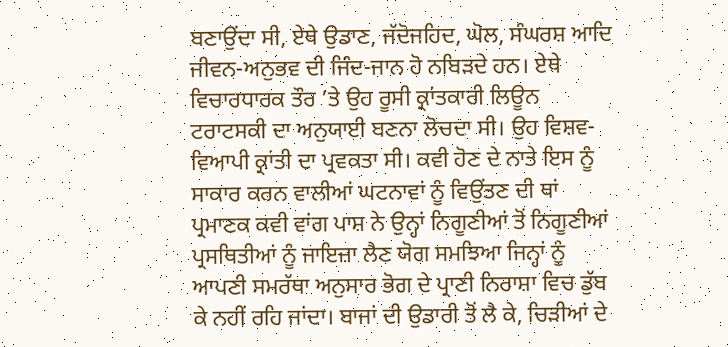ਬਣਾਉਂਦਾ ਸੀ, ਏਥੇ ਉਡਾਣ, ਜੱਦੋਜਹਿਦ, ਘੋਲ, ਸੰਘਰਸ਼ ਆਦਿ ਜੀਵਨ-ਅਨੁਭਵ ਦੀ ਜਿੰਦ-ਜਾਨ ਹੋ ਨਬਿੜਦੇ ਹਨ। ਏਥੇ ਵਿਚਾਰਧਾਰਕ ਤੌਰ ’ਤੇ ਉਹ ਰੂਸੀ ਕ੍ਰਾਂਤਕਾਰੀ ਲਿਊਨ ਟਰਾਟਸਕੀ ਦਾ ਅਨੁਯਾਈ ਬਣਨਾ ਲੋਚਦਾ ਸੀ। ਉਹ ਵਿਸ਼ਵ-ਵਿਆਪੀ ਕ੍ਰਾਂਤੀ ਦਾ ਪ੍ਰਵਕਤਾ ਸੀ। ਕਵੀ ਹੋਣ ਦੇ ਨਾਤੇ ਇਸ ਨੂੰ ਸਾਕਾਰ ਕਰਨ ਵਾਲੀਆਂ ਘਟਨਾਵਾਂ ਨੂੰ ਵਿਉਂਤਣ ਦੀ ਥਾਂ ਪ੍ਰਮਾਣਕ ਕਵੀ ਵਾਂਗ ਪਾਸ਼ ਨੇ ਉਨ੍ਹਾਂ ਨਿਗੂਣੀਆਂ ਤੋਂ ਨਿਗੂਣੀਆਂ ਪ੍ਰਸਥਿਤੀਆਂ ਨੂੰ ਜਾਇਜ਼ਾ ਲੈਣ ਯੋਗ ਸਮਝਿਆ ਜਿਨ੍ਹਾਂ ਨੂੰ ਆਪਣੀ ਸਮਰੱਥਾ ਅਨੁਸਾਰ ਭੋਗ ਦੇ ਪ੍ਰਾਣੀ ਨਿਰਾਸ਼ਾ ਵਿਚ ਡੁੱਬ ਕੇ ਨਹੀਂ ਰਹਿ ਜਾਂਦਾ। ਬਾਜਾਂ ਦੀ ਉਡਾਰੀ ਤੋਂ ਲੈ ਕੇ, ਚਿੜੀਆਂ ਦੇ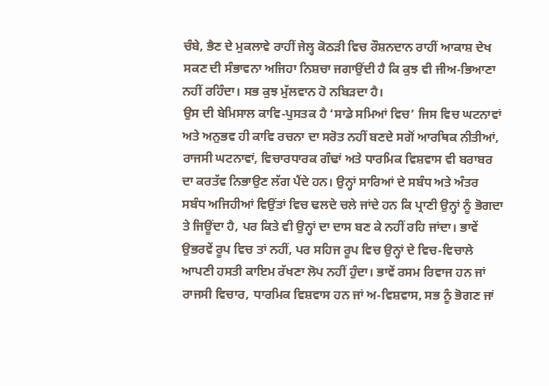ਚੰਬੇ, ਭੈਣ ਦੇ ਮੁਕਲਾਵੇ ਰਾਹੀਂ ਜੇਲ੍ਹ ਕੋਠੜੀ ਵਿਚ ਰੌਸ਼ਨਦਾਨ ਰਾਹੀਂ ਆਕਾਸ਼ ਦੇਖ ਸਕਣ ਦੀ ਸੰਭਾਵਨਾ ਅਜਿਹਾ ਨਿਸ਼ਚਾ ਜਗਾਉਂਦੀ ਹੈ ਕਿ ਕੁਝ ਵੀ ਜੀਅ-ਭਿਆਣਾ ਨਹੀਂ ਰਹਿੰਦਾ। ਸਭ ਕੁਝ ਮੁੱਲਵਾਨ ਹੋ ਨਬਿੜਦਾ ਹੈ।
ਉਸ ਦੀ ਬੇਮਿਸਾਲ ਕਾਵਿ-ਪੁਸਤਕ ਹੈ ‘ਸਾਡੇ ਸਮਿਆਂ ਵਿਚ’ ਜਿਸ ਵਿਚ ਘਟਨਾਵਾਂ ਅਤੇ ਅਨੁਭਵ ਹੀ ਕਾਵਿ ਰਚਨਾ ਦਾ ਸਰੋਤ ਨਹੀਂ ਬਣਦੇ ਸਗੋਂ ਆਰਥਿਕ ਨੀਤੀਆਂ, ਰਾਜਸੀ ਘਟਨਾਵਾਂ, ਵਿਚਾਰਧਾਰਕ ਗੰਢਾਂ ਅਤੇ ਧਾਰਮਿਕ ਵਿਸ਼ਵਾਸ ਵੀ ਬਰਾਬਰ ਦਾ ਕਰਤੱਵ ਨਿਭਾਉਣ ਲੱਗ ਪੈਂਦੇ ਹਨ। ਉਨ੍ਹਾਂ ਸਾਰਿਆਂ ਦੇ ਸਬੰਧ ਅਤੇ ਅੰਤਰ ਸਬੰਧ ਅਜਿਹੀਆਂ ਵਿਉਂਤਾਂ ਵਿਚ ਢਲਦੇ ਚਲੇ ਜਾਂਦੇ ਹਨ ਕਿ ਪ੍ਰਾਣੀ ਉਨ੍ਹਾਂ ਨੂੰ ਭੋਗਦਾ ਤੇ ਜਿਊਂਦਾ ਹੈ, ਪਰ ਕਿਤੇ ਵੀ ਉਨ੍ਹਾਂ ਦਾ ਦਾਸ ਬਣ ਕੇ ਨਹੀਂ ਰਹਿ ਜਾਂਦਾ। ਭਾਵੇਂ ਉਭਰਵੇਂ ਰੂਪ ਵਿਚ ਤਾਂ ਨਹੀਂ, ਪਰ ਸਹਿਜ ਰੂਪ ਵਿਚ ਉਨ੍ਹਾਂ ਦੇ ਵਿਚ-ਵਿਚਾਲੇ ਆਪਣੀ ਹਸਤੀ ਕਾਇਮ ਰੱਖਣਾ ਲੋਪ ਨਹੀਂ ਹੁੰਦਾ। ਭਾਵੇਂ ਰਸਮ ਰਿਵਾਜ ਹਨ ਜਾਂ ਰਾਜਸੀ ਵਿਚਾਰ, ਧਾਰਮਿਕ ਵਿਸ਼ਵਾਸ ਹਨ ਜਾਂ ਅ-ਵਿਸ਼ਵਾਸ, ਸਭ ਨੂੰ ਭੋਗਣ ਜਾਂ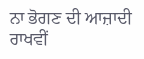ਨਾ ਭੋਗਣ ਦੀ ਆਜ਼ਾਦੀ ਰਾਖਵੀਂ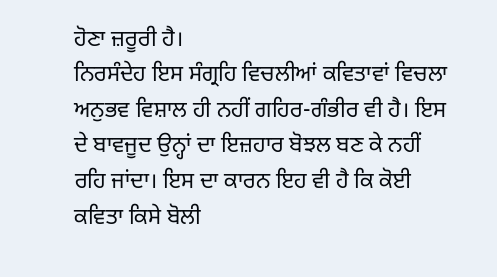ਹੋਣਾ ਜ਼ਰੂਰੀ ਹੈ।
ਨਿਰਸੰਦੇਹ ਇਸ ਸੰਗ੍ਰਹਿ ਵਿਚਲੀਆਂ ਕਵਿਤਾਵਾਂ ਵਿਚਲਾ ਅਨੁਭਵ ਵਿਸ਼ਾਲ ਹੀ ਨਹੀਂ ਗਹਿਰ-ਗੰਭੀਰ ਵੀ ਹੈ। ਇਸ ਦੇ ਬਾਵਜੂਦ ਉਨ੍ਹਾਂ ਦਾ ਇਜ਼ਹਾਰ ਬੋਝਲ ਬਣ ਕੇ ਨਹੀਂ ਰਹਿ ਜਾਂਦਾ। ਇਸ ਦਾ ਕਾਰਨ ਇਹ ਵੀ ਹੈ ਕਿ ਕੋਈ ਕਵਿਤਾ ਕਿਸੇ ਬੋਲੀ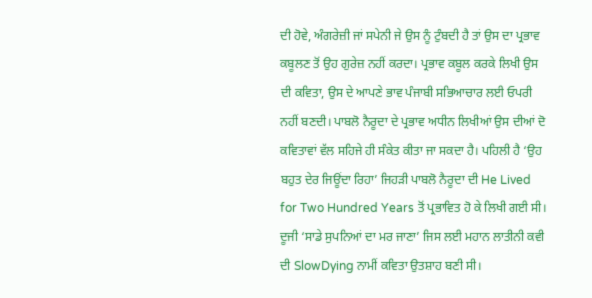ਦੀ ਹੋਵੇ, ਅੰਗਰੇਜ਼ੀ ਜਾਂ ਸਪੇਨੀ ਜੇ ਉਸ ਨੂੰ ਟੁੰਬਦੀ ਹੈ ਤਾਂ ਉਸ ਦਾ ਪ੍ਰਭਾਵ ਕਬੂਲਣ ਤੋਂ ਉਹ ਗੁਰੇਜ਼ ਨਹੀਂ ਕਰਦਾ। ਪ੍ਰਭਾਵ ਕਬੂਲ ਕਰਕੇ ਲਿਖੀ ਉਸ ਦੀ ਕਵਿਤਾ, ਉਸ ਦੇ ਆਪਣੇ ਭਾਵ ਪੰਜਾਬੀ ਸਭਿਆਚਾਰ ਲਈ ਓਪਰੀ ਨਹੀਂ ਬਣਦੀ। ਪਾਬਲੋ ਨੈਰੂਦਾ ਦੇ ਪ੍ਰਭਾਵ ਅਧੀਨ ਲਿਖੀਆਂ ਉਸ ਦੀਆਂ ਦੋ ਕਵਿਤਾਵਾਂ ਵੱਲ ਸਹਿਜੇ ਹੀ ਸੰਕੇਤ ਕੀਤਾ ਜਾ ਸਕਦਾ ਹੈ। ਪਹਿਲੀ ਹੈ ‘ਉਹ ਬਹੁਤ ਦੇਰ ਜਿਊਂਦਾ ਰਿਹਾ’ ਜਿਹੜੀ ਪਾਬਲੋ ਨੈਰੂਦਾ ਦੀ He Lived for Two Hundred Years ਤੋਂ ਪ੍ਰਭਾਵਿਤ ਹੋ ਕੇ ਲਿਖੀ ਗਈ ਸੀ। ਦੂਜੀ ‘ਸਾਡੇ ਸੁਪਨਿਆਂ ਦਾ ਮਰ ਜਾਣਾ’ ਜਿਸ ਲਈ ਮਹਾਨ ਲਾਤੀਨੀ ਕਵੀ ਦੀ SlowDying ਨਾਮੀਂ ਕਵਿਤਾ ਉਤਸ਼ਾਹ ਬਣੀ ਸੀ।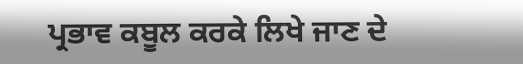ਪ੍ਰਭਾਵ ਕਬੂਲ ਕਰਕੇ ਲਿਖੇ ਜਾਣ ਦੇ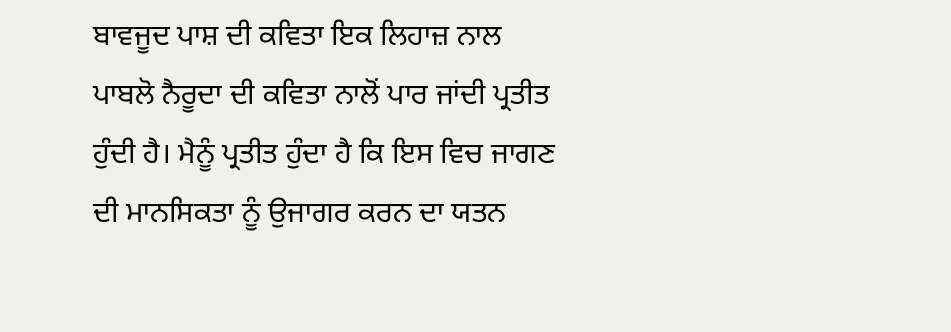ਬਾਵਜੂਦ ਪਾਸ਼ ਦੀ ਕਵਿਤਾ ਇਕ ਲਿਹਾਜ਼ ਨਾਲ ਪਾਬਲੋ ਨੈਰੂਦਾ ਦੀ ਕਵਿਤਾ ਨਾਲੋਂ ਪਾਰ ਜਾਂਦੀ ਪ੍ਰਤੀਤ ਹੁੰਦੀ ਹੈ। ਮੈਨੂੰ ਪ੍ਰਤੀਤ ਹੁੰਦਾ ਹੈ ਕਿ ਇਸ ਵਿਚ ਜਾਗਣ ਦੀ ਮਾਨਸਿਕਤਾ ਨੂੰ ਉਜਾਗਰ ਕਰਨ ਦਾ ਯਤਨ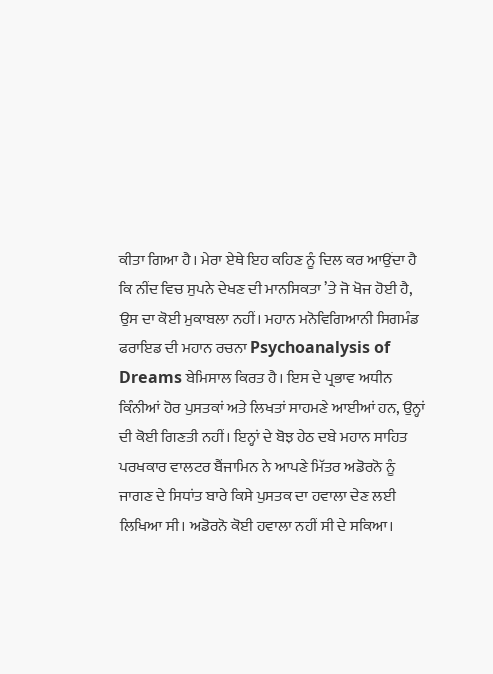ਕੀਤਾ ਗਿਆ ਹੈ। ਮੇਰਾ ਏਥੇ ਇਹ ਕਹਿਣ ਨੂੰ ਦਿਲ ਕਰ ਆਉਂਦਾ ਹੈ ਕਿ ਨੀਂਦ ਵਿਚ ਸੁਪਨੇ ਦੇਖਣ ਦੀ ਮਾਨਸਿਕਤਾ ’ਤੇ ਜੋ ਖੋਜ ਹੋਈ ਹੈ, ਉਸ ਦਾ ਕੋਈ ਮੁਕਾਬਲਾ ਨਹੀਂ। ਮਹਾਨ ਮਨੋਵਿਗਿਆਨੀ ਸਿਗਮੰਡ ਫਰਾਇਡ ਦੀ ਮਹਾਨ ਰਚਨਾ Psychoanalysis of Dreams ਬੇਮਿਸਾਲ ਕਿਰਤ ਹੈ। ਇਸ ਦੇ ਪ੍ਰਭਾਵ ਅਧੀਨ ਕਿੰਨੀਆਂ ਹੋਰ ਪੁਸਤਕਾਂ ਅਤੇ ਲਿਖਤਾਂ ਸਾਹਮਣੇ ਆਈਆਂ ਹਨ, ਉਨ੍ਹਾਂ ਦੀ ਕੋਈ ਗਿਣਤੀ ਨਹੀਂ। ਇਨ੍ਹਾਂ ਦੇ ਬੋਝ ਹੇਠ ਦਬੇ ਮਹਾਨ ਸਾਹਿਤ ਪਰਖਕਾਰ ਵਾਲਟਰ ਬੈਂਜਾਮਿਨ ਨੇ ਆਪਣੇ ਮਿੱਤਰ ਅਡੋਰਨੋ ਨੂੰ ਜਾਗਣ ਦੇ ਸਿਧਾਂਤ ਬਾਰੇ ਕਿਸੇ ਪੁਸਤਕ ਦਾ ਹਵਾਲਾ ਦੇਣ ਲਈ ਲਿਖਿਆ ਸੀ। ਅਡੋਰਨੋ ਕੋਈ ਹਵਾਲਾ ਨਹੀਂ ਸੀ ਦੇ ਸਕਿਆ।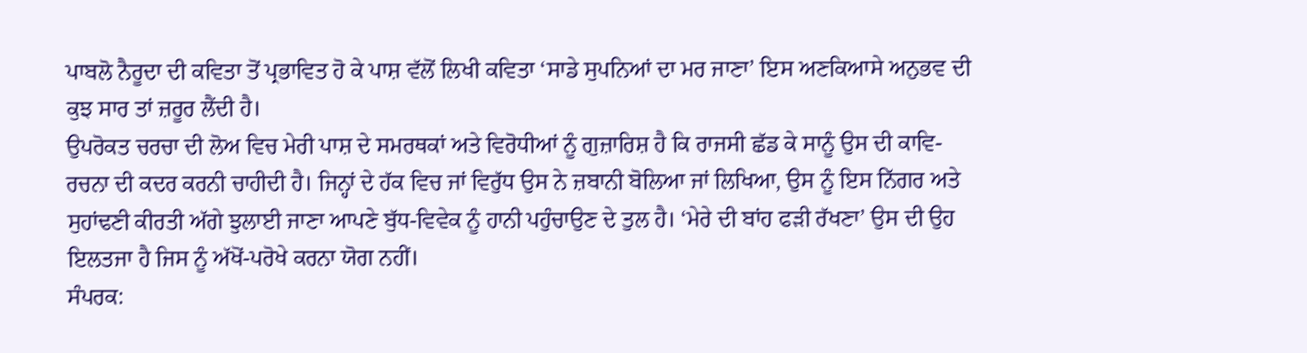ਪਾਬਲੋ ਨੈਰੂਦਾ ਦੀ ਕਵਿਤਾ ਤੋਂ ਪ੍ਰਭਾਵਿਤ ਹੋ ਕੇ ਪਾਸ਼ ਵੱਲੋਂ ਲਿਖੀ ਕਵਿਤਾ ‘ਸਾਡੇ ਸੁਪਨਿਆਂ ਦਾ ਮਰ ਜਾਣਾ’ ਇਸ ਅਣਕਿਆਸੇ ਅਨੁਭਵ ਦੀ ਕੁਝ ਸਾਰ ਤਾਂ ਜ਼ਰੂਰ ਲੈਂਦੀ ਹੈ।
ਉਪਰੋਕਤ ਚਰਚਾ ਦੀ ਲੋਅ ਵਿਚ ਮੇਰੀ ਪਾਸ਼ ਦੇ ਸਮਰਥਕਾਂ ਅਤੇ ਵਿਰੋਧੀਆਂ ਨੂੰ ਗੁਜ਼ਾਰਿਸ਼ ਹੈ ਕਿ ਰਾਜਸੀ ਛੱਡ ਕੇ ਸਾਨੂੰ ਉਸ ਦੀ ਕਾਵਿ-ਰਚਨਾ ਦੀ ਕਦਰ ਕਰਨੀ ਚਾਹੀਦੀ ਹੈ। ਜਿਨ੍ਹਾਂ ਦੇ ਹੱਕ ਵਿਚ ਜਾਂ ਵਿਰੁੱਧ ਉਸ ਨੇ ਜ਼ਬਾਨੀ ਬੋਲਿਆ ਜਾਂ ਲਿਖਿਆ, ਉਸ ਨੂੰ ਇਸ ਨਿੱਗਰ ਅਤੇ ਸੁਹਾਂਢਣੀ ਕੀਰਤੀ ਅੱਗੇ ਝੁਲਾਈ ਜਾਣਾ ਆਪਣੇ ਬੁੱਧ-ਵਿਵੇਕ ਨੂੰ ਹਾਨੀ ਪਹੁੰਚਾਉਣ ਦੇ ਤੁਲ ਹੈ। ‘ਮੇਰੇ ਦੀ ਬਾਂਹ ਫੜੀ ਰੱਖਣਾ’ ਉਸ ਦੀ ਉਹ ਇਲਤਜਾ ਹੈ ਜਿਸ ਨੂੰ ਅੱਖੋਂ-ਪਰੋਖੇ ਕਰਨਾ ਯੋਗ ਨਹੀਂ।
ਸੰਪਰਕ: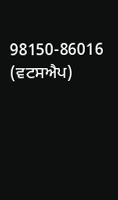98150-86016 (ਵਟਸਐਪ)